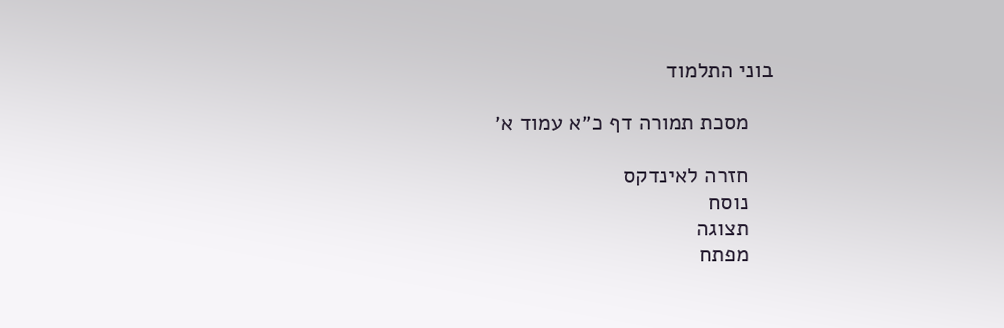בוני התלמוד

    מסכת תמורה דף כ״א עמוד א׳

    חזרה לאינדקס
    נוסח
    תצוגה
    מפתח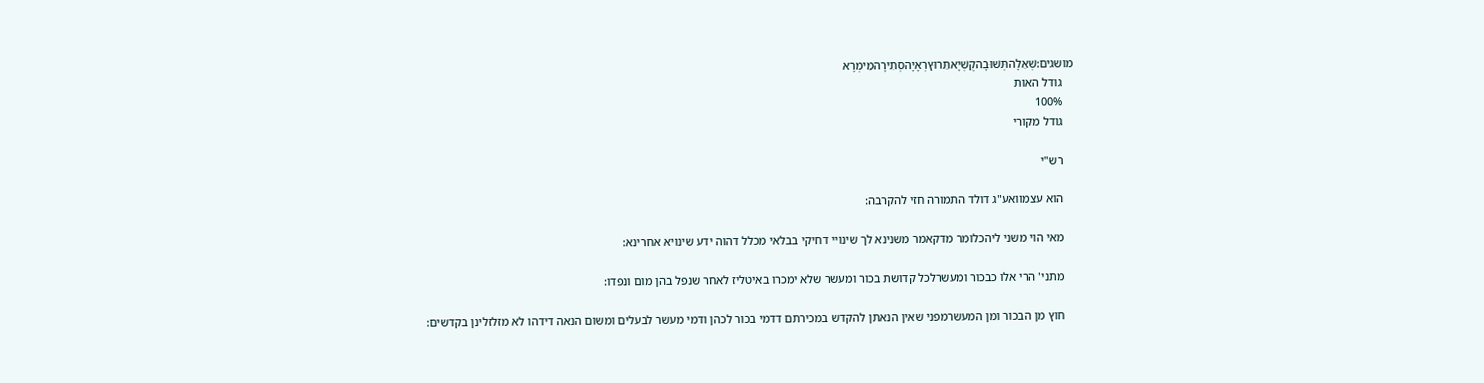מושגים:שְׁאֵלָהתְּשׁוּבָהקֻשְׁיָאתֵּרוּץרְאָיָהסְתִירָהמֵימְרָא
    גודל האות
    100%
    גודל מקורי

    רש"י

    הוא עצמוואע"ג דולד התמורה חזי להקרבה:

    מאי הוי משני ליהכלומר מדקאמר משנינא לך שינויי דחיקי בבלאי מכלל דהוה ידע שינויא אחרינא:

    מתני' הרי אלו כבכור ומעשרלכל קדושת בכור ומעשר שלא ימכרו באיטליז לאחר שנפל בהן מום ונפדו:

    חוץ מן הבכור ומן המעשרמפני שאין הנאתן להקדש במכירתם דדמי בכור לכהן ודמי מעשר לבעלים ומשום הנאה דידהו לא מזלזלינן בקדשים: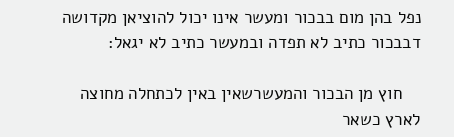נפל בהן מום בבכור ומעשר אינו יכול להוציאן מקדושה דבבכור כתיב לא תפדה ובמעשר כתיב לא יגאל:

    חוץ מן הבכור והמעשרשאין באין לכתחלה מחוצה לארץ כשאר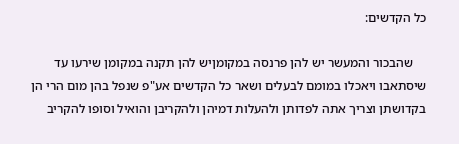כל הקדשים:

    שהבכור והמעשר יש להן פרנסה במקומןיש להן תקנה במקומן שירעו עד שיסתאבו ויאכלו במומם לבעלים ושאר כל הקדשים אע"פ שנפל בהן מום הרי הן בקדושתן וצריך אתה לפדותן ולהעלות דמיהן ולהקריבן והואיל וסופו להקריב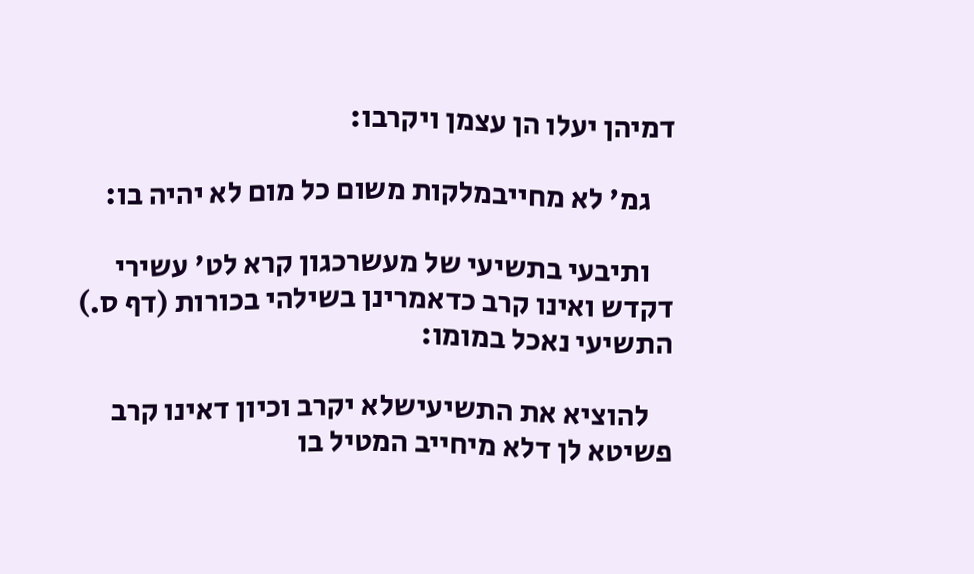דמיהן יעלו הן עצמן ויקרבו:

    גמ' לא מחייבמלקות משום כל מום לא יהיה בו:

    ותיבעי בתשיעי של מעשרכגון קרא לט' עשירי דקדש ואינו קרב כדאמרינן בשילהי בכורות (דף ס.) התשיעי נאכל במומו:

    להוציא את התשיעישלא יקרב וכיון דאינו קרב פשיטא לן דלא מיחייב המטיל בו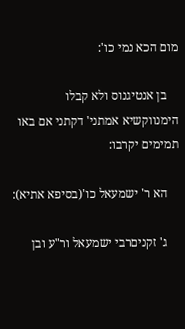מום הכא נמי כו':

    בן אנטיגנוס ולא קבלו הימנווקשיא אמתני' דקתני אם באו תמימים יקרבו:

    הא ר' ישמעאל כו'(בסיפא אתיא):

    ג' זקניםרבי ישמעאל ור"ע ובן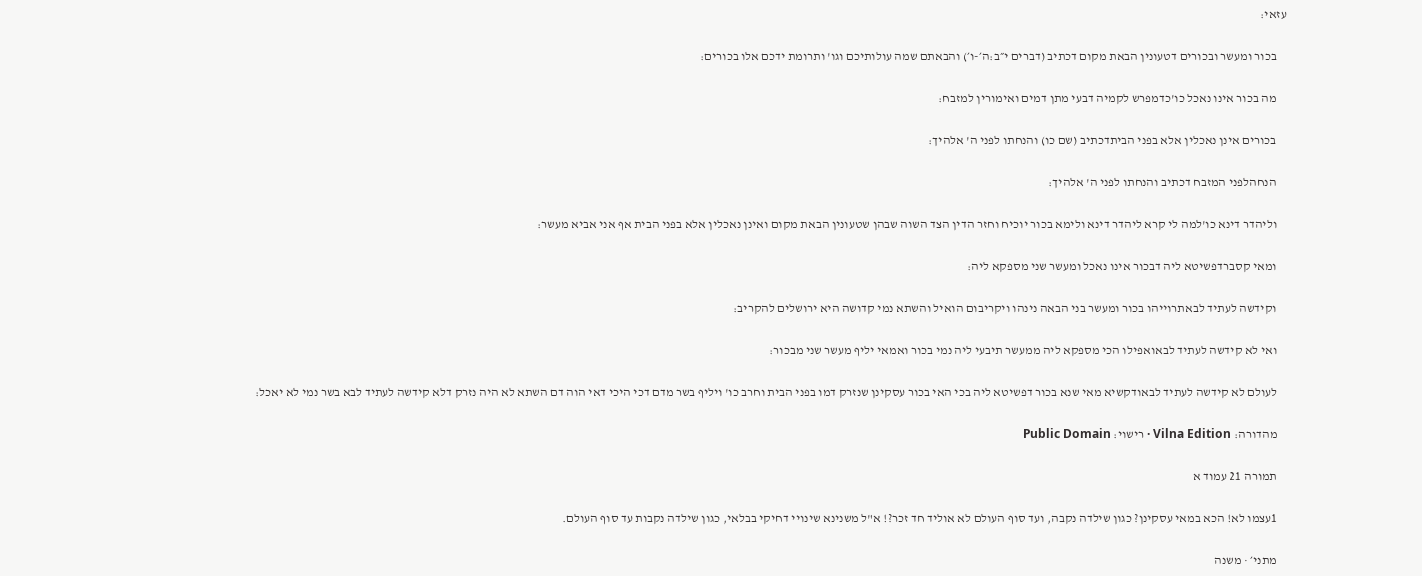עזאי:

    בכור ומעשר ובכורים דטעונין הבאת מקום דכתיב (דברים י״ב:ה׳-ו׳) והבאתם שמה עולותיכם וגו' ותרומת ידכם אלו בכורים:

    מה בכור אינו נאכל כו'כדמפרש לקמיה דבעי מתן דמים ואימורין למזבח:

    בכורים אינן נאכלין אלא בפני הביתדכתיב (שם כו) והנחתו לפני ה' אלהיך:

    הנחהלפני המזבח דכתיב והנחתו לפני ה' אלהיך:

    וליהדר דינא כו'למה לי קרא ליהדר דינא ולימא בכור יוכיח וחזר הדין הצד השוה שבהן שטעונין הבאת מקום ואינן נאכלין אלא בפני הבית אף אני אביא מעשר:

    ומאי קסברדפשיטא ליה דבכור אינו נאכל ומעשר שני מספקא ליה:

    וקידשה לעתיד לבאתרוייהו בכור ומעשר בני הבאה נינהו ויקריבום הואיל והשתא נמי קדושה היא ירושלים להקריב:

    ואי לא קידשה לעתיד לבאואפילו הכי מספקא ליה ממעשר תיבעי ליה נמי בכור ואמאי יליף מעשר שני מבכור:

    לעולם לא קידשה לעתיד לבאודקשיא מאי שנא בכור דפשיטא ליה בכי האי בכור עסקינן שנזרק דמו בפני הבית וחרב כו' ויליף בשר מדם דכי היכי דאי הוה דם השתא לא היה נזרק דלא קידשה לעתיד לבא בשר נמי לא יאכל:

    מהדורה: Vilna Edition · רישוי: Public Domain

    תמורה 21 עמוד א

    1עצמו לא! הכא במאי עסקינן? כגון שילדה נקבה, ועד סוף העולם לא אוליד חד זכר?! א"ל משנינא שינויי דחיקי בבלאי, כגון שילדה נקבות עד סוף העולם.

    מתני׳ · משנה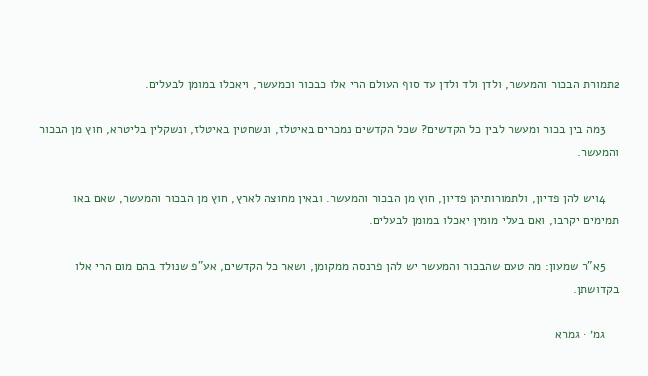2תמורת הבכור והמעשר, ולדן ולד ולדן עד סוף העולם הרי אלו כבכור וכמעשר, ויאכלו במומן לבעלים.

    3מה בין בכור ומעשר לבין כל הקדשים? שכל הקדשים נמכרים באיטלז, ונשחטין באיטלז, ונשקלין בליטרא, חוץ מן הבכור והמעשר.

    4ויש להן פדיון, ולתמורותיהן פדיון, חוץ מן הבכור והמעשר. ובאין מחוצה לארץ, חוץ מן הבכור והמעשר, שאם באו תמימים יקרבו, ואם בעלי מומין יאכלו במומן לבעלים.

    5א"ר שמעון: מה טעם שהבכור והמעשר יש להן פרנסה ממקומן, ושאר כל הקדשים, אע"פ שנולד בהם מום הרי אלו בקדושתן.

    גמ׳ · גמרא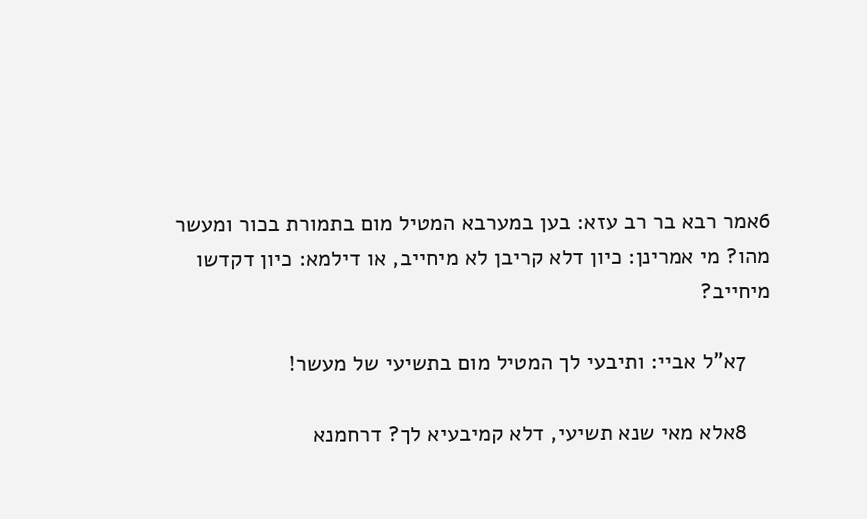6אמר רבא בר רב עזא: בען במערבא המטיל מום בתמורת בכור ומעשר מהו? מי אמרינן: כיון דלא קריבן לא מיחייב, או דילמא: כיון דקדשו מיחייב?

    7א"ל אביי: ותיבעי לך המטיל מום בתשיעי של מעשר!

    8אלא מאי שנא תשיעי, דלא קמיבעיא לך? דרחמנא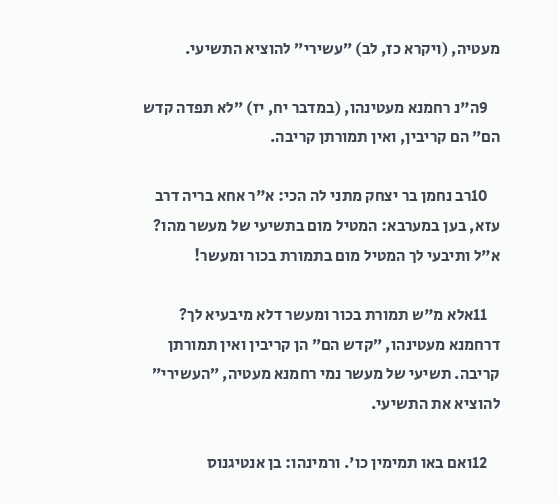מעטיה, (ויקרא כז, לב) ״עשירי״ להוציא התשיעי.

    9ה"נ רחמנא מעטינהו, (במדבר יח, יז) ״לא תפדה קדש הם״ הם קריבין, ואין תמורתן קריבה.

    10רב נחמן בר יצחק מתני לה הכי: א"ר אחא בריה דרב עזא, בען במערבא: המטיל מום בתשיעי של מעשר מהו? א"ל ותיבעי לך המטיל מום בתמורת בכור ומעשר!

    11אלא מ"ש תמורת בכור ומעשר דלא מיבעיא לך? דרחמנא מעטינהו, ״קדש הם״ הן קריבין ואין תמורתן קריבה. תשיעי של מעשר נמי רחמנא מעטיה, ״העשירי״ להוציא את התשיעי.

    12ואם באו תמימין כו'. ורמינהו: בן אנטיגנוס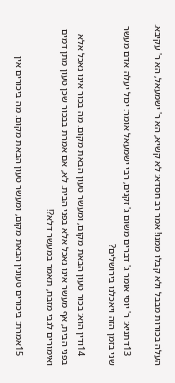העלה בכורות מבבל ולא קבלו ממנו! אמר רב חסדא: לא קשיא, הא ר' ישמעאל, הא ר' עקיבא.

    13דתניא: ר' יוסי אומר ג' דברים משום ג' זקנים, רבי ישמעאל אומר: יכול יעלה אדם מעשר שני בזמן הזה ויאכלנו בירושלים?

    14ודין הוא: בכור טעון הבאת מקום, ומעשר טעון הבאת מקום. מה בכור אינו נאכל אלא בפני הבית, אף מעשר אינו נאכל אלא בפני הבית. לא, אם אמרת בבכור שכן טעון מתן דמים ואימורים לגבי מזבח, תאמר במעשר דלא?!

    15אמרת: ביכורים טעונין הבאת מקום, ומעשר טעון הבאת מקום. מה ביכורים אין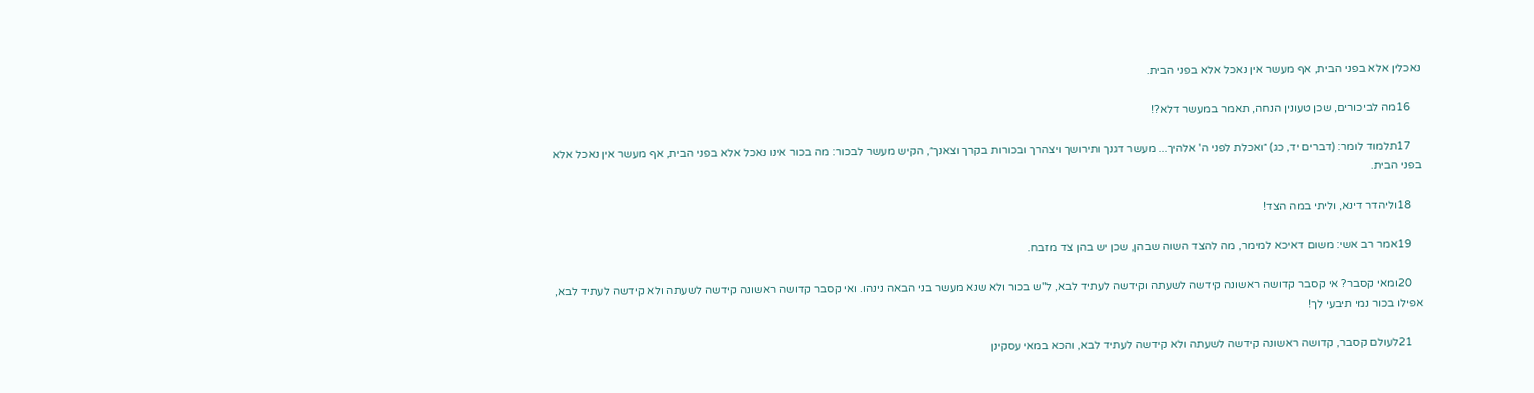נאכלין אלא בפני הבית, אף מעשר אין נאכל אלא בפני הבית.

    16מה לביכורים, שכן טעונין הנחה, תאמר במעשר דלא?!

    17תלמוד לומר: (דברים יד, כג) ״ואכלת לפני ה' אלהיך... מעשר דגנך ותירושך ויצהרך ובכורות בקרך וצאנך״, הקיש מעשר לבכור: מה בכור אינו נאכל אלא בפני הבית, אף מעשר אין נאכל אלא בפני הבית.

    18וליהדר דינא, וליתי במה הצד!

    19אמר רב אשי: משום דאיכא למימר, מה להצד השוה שבהן, שכן יש בהן צד מזבח.

    20ומאי קסבר? אי קסבר קדושה ראשונה קידשה לשעתה וקידשה לעתיד לבא, ל"ש בכור ולא שנא מעשר בני הבאה נינהו. ואי קסבר קדושה ראשונה קידשה לשעתה ולא קידשה לעתיד לבא, אפילו בכור נמי תיבעי לך!

    21לעולם קסבר, קדושה ראשונה קידשה לשעתה ולא קידשה לעתיד לבא, והכא במאי עסקינן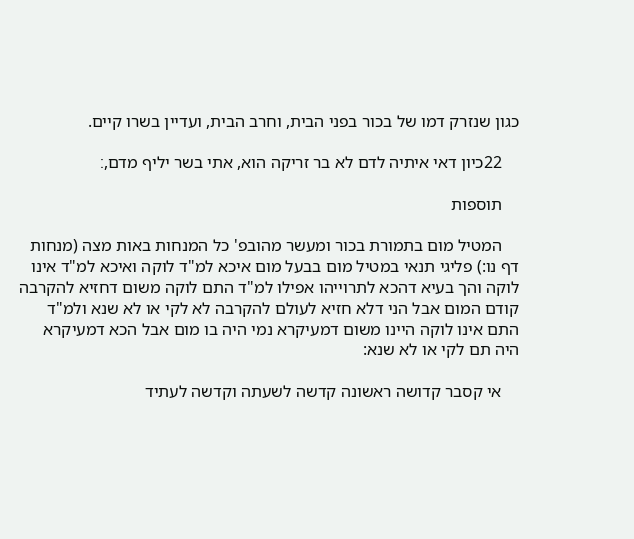כגון שנזרק דמו של בכור בפני הבית, וחרב הבית, ועדיין בשרו קיים.

    22כיון דאי איתיה לדם לא בר זריקה הוא, אתי בשר יליף מדם,׃

    תוספות

    המטיל מום בתמורת בכור ומעשר מהובפ' כל המנחות באות מצה (מנחות דף נו:) פליגי תנאי במטיל מום בבעל מום איכא למ"ד לוקה ואיכא למ"ד אינו לוקה והך בעיא דהכא לתרוייהו אפילו למ"ד התם לוקה משום דחזיא להקרבה קודם המום אבל הני דלא חזיא לעולם להקרבה לא לקי או לא שנא ולמ"ד התם אינו לוקה היינו משום דמעיקרא נמי היה בו מום אבל הכא דמעיקרא היה תם לקי או לא שנא:

    אי קסבר קדושה ראשונה קדשה לשעתה וקדשה לעתיד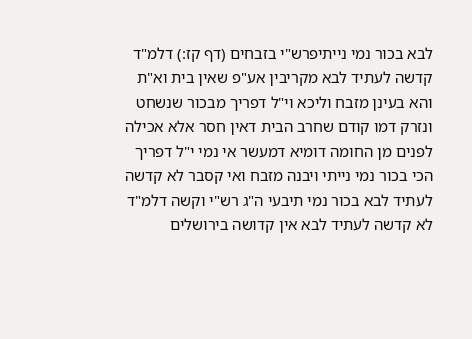לבא בכור נמי נייתיפרש"י בזבחים (דף קז:) דלמ"ד קדשה לעתיד לבא מקריבין אע"פ שאין בית וא"ת והא בעינן מזבח וליכא וי"ל דפריך מבכור שנשחט ונזרק דמו קודם שחרב הבית דאין חסר אלא אכילה לפנים מן החומה דומיא דמעשר אי נמי י"ל דפריך הכי בכור נמי נייתי ויבנה מזבח ואי קסבר לא קדשה לעתיד לבא בכור נמי תיבעי ה"ג רש"י וקשה דלמ"ד לא קדשה לעתיד לבא אין קדושה בירושלים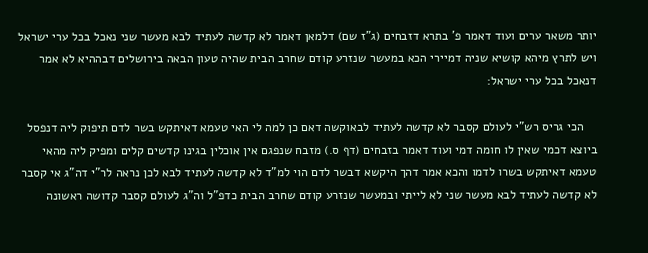יותר משאר ערים ועוד דאמר פ' בתרא דזבחים (ג"ז שם) דלמאן דאמר לא קדשה לעתיד לבא מעשר שני נאכל בכל ערי ישראל ויש לתרץ מיהא קושיא שניה דמיירי הכא במעשר שנזרע קודם שחרב הבית שהיה טעון הבאה בירושלים דבההיא לא אמר דנאכל בכל ערי ישראל:

    הכי גריס רש"י לעולם קסבר לא קדשה לעתיד לבאוקשה דאם כן למה לי האי טעמא דאיתקש בשר לדם תיפוק ליה דנפסל ביוצא דכמי שאין לו חומה דמי ועוד דאמר בזבחים (דף ס.) מזבח שנפגם אין אוכלין בגינו קדשים קלים ומפיק ליה מהאי טעמא דאיתקש בשרו לדמו והכא אמר דהך היקשא דבשר לדם הוי למ"ד לא קדשה לעתיד לבא לכן נראה לר"י דה"ג אי קסבר לא קדשה לעתיד לבא מעשר שני לא לייתי ובמעשר שנזרע קודם שחרב הבית כדפ"ל וה"ג לעולם קסבר קדושה ראשונה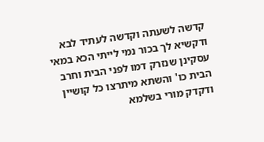קדשה לשעתה וקדשה לעתיד לבא ודקשיא לך בכור נמי לייתי הכא במאי עסקינן שנזרק דמו לפני הבית וחרב הבית כו' והשתא מיתרצו כל קושיין ודקדק מורי בשלמא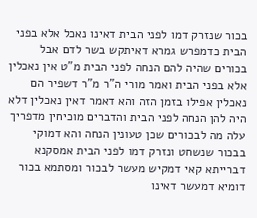בכור שנזרק דמו לפני הבית דאינו נאכל אלא בפני הבית כדמפרש גמרא דאיתקש בשר לדם אבל בכורים שהיה להם הנחה לפני הבית מ"ט אין נאכלין אלא בפני הבית ואמר מורי ה"ר מ"ר דשפיר הם נאכלין אפילו בזמן הזה והא דאמר דאין נאכלין דלא היה להן הנחה לפני הבית והדברים מוכיחין מדפריך עלה מה לבכורים שכן טעונין הנחה והא דמוקי בבכור שנשחט ונזרק דמו לפני הבית אמסקנא דברייתא קאי דמקיש מעשר לבכור ומסתמא בכור דומיא דמעשר דאינו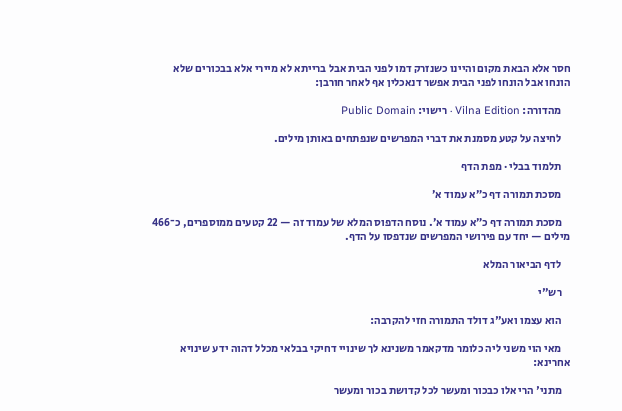חסר אלא הבאת מקום והיינו כשנזרק דמו לפני הבית אבל ברייתא לא מיירי אלא בבכורים שלא הונחו אבל הונחו לפני הבית אפשר דנאכלין אף לאחר חורבן:

    מהדורה: Vilna Edition · רישוי: Public Domain

    לחיצה על קטע מסמנת את דברי המפרשים שנפתחים באותן מילים.

    תלמוד בבלי · מפת הדף

    מסכת תמורה דף כ״א עמוד א׳

    מסכת תמורה דף כ״א עמוד א׳. נוסח הדפוס המלא של עמוד זה — 22 קטעים ממוספרים, כ־466 מילים — יחד עם פירושי המפרשים שנדפסו על הדף.

    לדף הביאור המלא

    רש"י

    הוא עצמו ואע"ג דולד התמורה חזי להקרבה:

    מאי הוי משני ליה כלומר מדקאמר משנינא לך שינויי דחיקי בבלאי מכלל דהוה ידע שינויא אחרינא:

    מתני' הרי אלו כבכור ומעשר לכל קדושת בכור ומעשר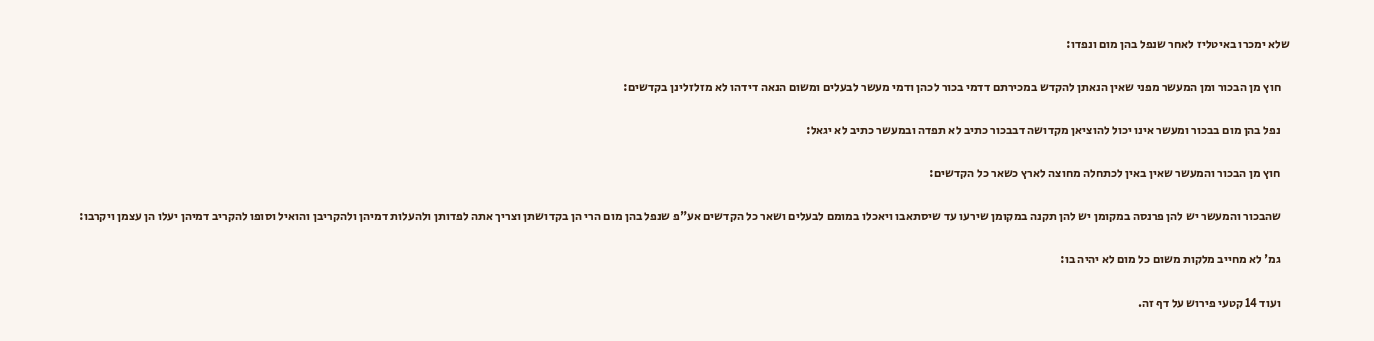שלא ימכרו באיטליז לאחר שנפל בהן מום ונפדו:

    חוץ מן הבכור ומן המעשר מפני שאין הנאתן להקדש במכירתם דדמי בכור לכהן ודמי מעשר לבעלים ומשום הנאה דידהו לא מזלזלינן בקדשים:

    נפל בהן מום בבכור ומעשר אינו יכול להוציאן מקדושה דבבכור כתיב לא תפדה ובמעשר כתיב לא יגאל:

    חוץ מן הבכור והמעשר שאין באין לכתחלה מחוצה לארץ כשאר כל הקדשים:

    שהבכור והמעשר יש להן פרנסה במקומן יש להן תקנה במקומן שירעו עד שיסתאבו ויאכלו במומם לבעלים ושאר כל הקדשים אע"פ שנפל בהן מום הרי הן בקדושתן וצריך אתה לפדותן ולהעלות דמיהן ולהקריבן והואיל וסופו להקריב דמיהן יעלו הן עצמן ויקרבו:

    גמ' לא מחייב מלקות משום כל מום לא יהיה בו:

    ועוד 14 קטעי פירוש על דף זה.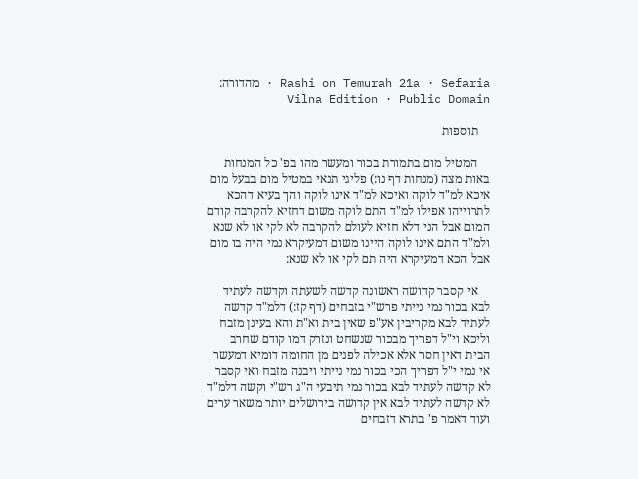Rashi on Temurah 21a · Sefaria · מהדורה: Vilna Edition · Public Domain

    תוספות

    המטיל מום בתמורת בכור ומעשר מהו בפ' כל המנחות באות מצה (מנחות דף נו:) פליגי תנאי במטיל מום בבעל מום איכא למ"ד לוקה ואיכא למ"ד אינו לוקה והך בעיא דהכא לתרוייהו אפילו למ"ד התם לוקה משום דחזיא להקרבה קודם המום אבל הני דלא חזיא לעולם להקרבה לא לקי או לא שנא ולמ"ד התם אינו לוקה היינו משום דמעיקרא נמי היה בו מום אבל הכא דמעיקרא היה תם לקי או לא שנא:

    אי קסבר קדושה ראשונה קדשה לשעתה וקדשה לעתיד לבא בכור נמי נייתי פרש"י בזבחים (דף קז:) דלמ"ד קדשה לעתיד לבא מקריבין אע"פ שאין בית וא"ת והא בעינן מזבח וליכא וי"ל דפריך מבכור שנשחט ונזרק דמו קודם שחרב הבית דאין חסר אלא אכילה לפנים מן החומה דומיא דמעשר אי נמי י"ל דפריך הכי בכור נמי נייתי ויבנה מזבח ואי קסבר לא קדשה לעתיד לבא בכור נמי תיבעי ה"ג רש"י וקשה דלמ"ד לא קדשה לעתיד לבא אין קדושה בירושלים יותר משאר ערים ועוד דאמר פ' בתרא דזבחים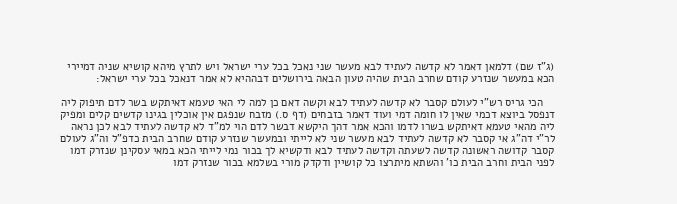(ג"ז שם) דלמאן דאמר לא קדשה לעתיד לבא מעשר שני נאכל בכל ערי ישראל ויש לתרץ מיהא קושיא שניה דמיירי הכא במעשר שנזרע קודם שחרב הבית שהיה טעון הבאה בירושלים דבההיא לא אמר דנאכל בכל ערי ישראל:

    הכי גריס רש"י לעולם קסבר לא קדשה לעתיד לבא וקשה דאם כן למה לי האי טעמא דאיתקש בשר לדם תיפוק ליה דנפסל ביוצא דכמי שאין לו חומה דמי ועוד דאמר בזבחים (דף ס.) מזבח שנפגם אין אוכלין בגינו קדשים קלים ומפיק ליה מהאי טעמא דאיתקש בשרו לדמו והכא אמר דהך היקשא דבשר לדם הוי למ"ד לא קדשה לעתיד לבא לכן נראה לר"י דה"ג אי קסבר לא קדשה לעתיד לבא מעשר שני לא לייתי ובמעשר שנזרע קודם שחרב הבית כדפ"ל וה"ג לעולם קסבר קדושה ראשונה קדשה לשעתה וקדשה לעתיד לבא ודקשיא לך בכור נמי לייתי הכא במאי עסקינן שנזרק דמו לפני הבית וחרב הבית כו' והשתא מיתרצו כל קושיין ודקדק מורי בשלמא בכור שנזרק דמו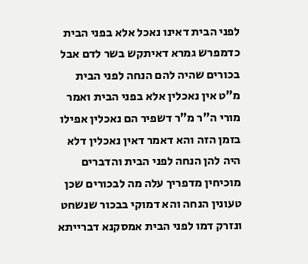לפני הבית דאינו נאכל אלא בפני הבית כדמפרש גמרא דאיתקש בשר לדם אבל בכורים שהיה להם הנחה לפני הבית מ"ט אין נאכלין אלא בפני הבית ואמר מורי ה"ר מ"ר דשפיר הם נאכלין אפילו בזמן הזה והא דאמר דאין נאכלין דלא היה להן הנחה לפני הבית והדברים מוכיחין מדפריך עלה מה לבכורים שכן טעונין הנחה והא דמוקי בבכור שנשחט ונזרק דמו לפני הבית אמסקנא דברייתא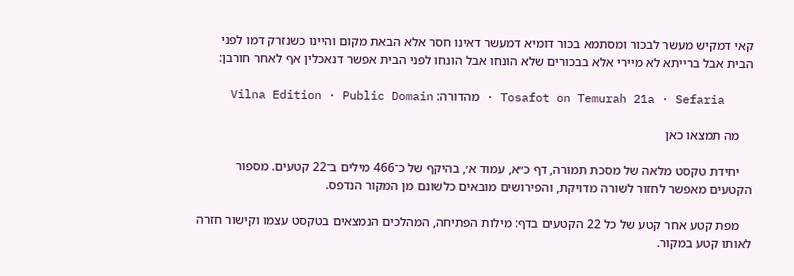קאי דמקיש מעשר לבכור ומסתמא בכור דומיא דמעשר דאינו חסר אלא הבאת מקום והיינו כשנזרק דמו לפני הבית אבל ברייתא לא מיירי אלא בבכורים שלא הונחו אבל הונחו לפני הבית אפשר דנאכלין אף לאחר חורבן:

    Tosafot on Temurah 21a · Sefaria · מהדורה: Vilna Edition · Public Domain

    מה תמצאו כאן

    יחידת טקסט מלאה של מסכת תמורה, דף כ״א, עמוד א׳, בהיקף של כ־466 מילים ב־22 קטעים. מספור הקטעים מאפשר לחזור לשורה מדויקת, והפירושים מובאים כלשונם מן המקור הנדפס.

    מפת קטע אחר קטע של כל 22 הקטעים בדף: מילות הפתיחה, המהלכים הנמצאים בטקסט עצמו וקישור חזרה לאותו קטע במקור.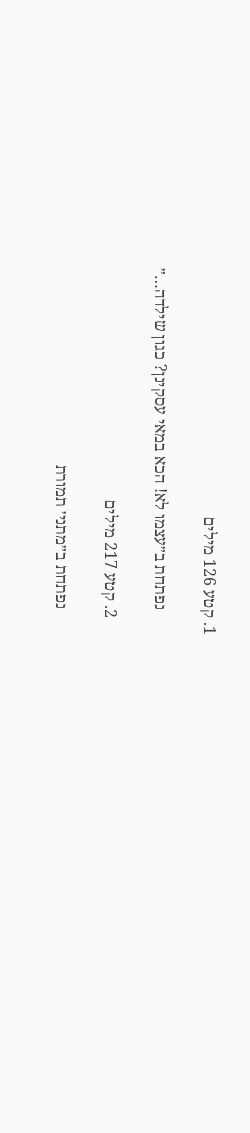1. קטע 126 מילים

      נפתחת ב״עצמו לא! הכא במאי עסקינן? כגון שילדה…״

    2. קטע 217 מילים

      נפתחת ב״מתני׳ תמורת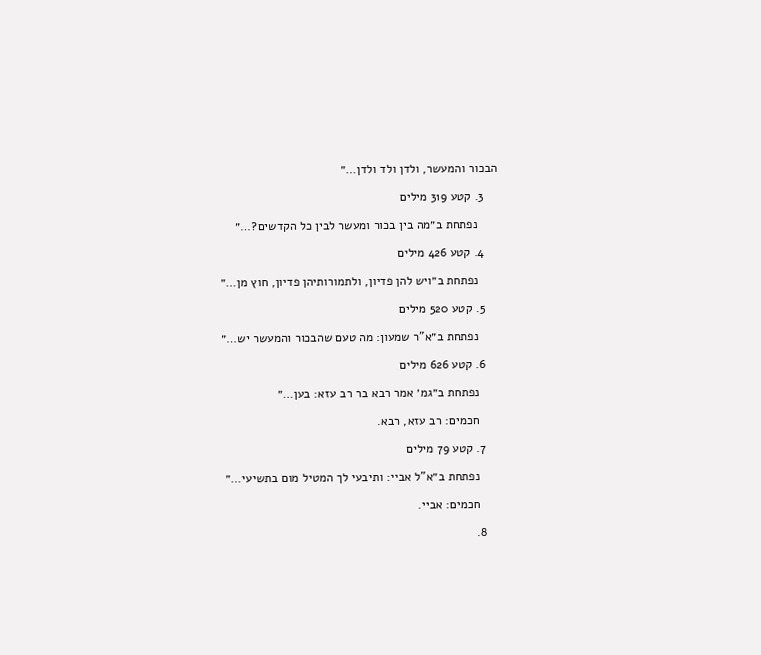הבכור והמעשר, ולדן ולד ולדן…״

    3. קטע 319 מילים

      נפתחת ב״מה בין בכור ומעשר לבין כל הקדשים?…״

    4. קטע 426 מילים

      נפתחת ב״ויש להן פדיון, ולתמורותיהן פדיון, חוץ מן…״

    5. קטע 520 מילים

      נפתחת ב״א"ר שמעון: מה טעם שהבכור והמעשר יש…״

    6. קטע 626 מילים

      נפתחת ב״גמ׳ אמר רבא בר רב עזא: בען…״

      חכמים: רב עזא, רבא.

    7. קטע 79 מילים

      נפתחת ב״א"ל אביי: ותיבעי לך המטיל מום בתשיעי…״

      חכמים: אביי.

    8.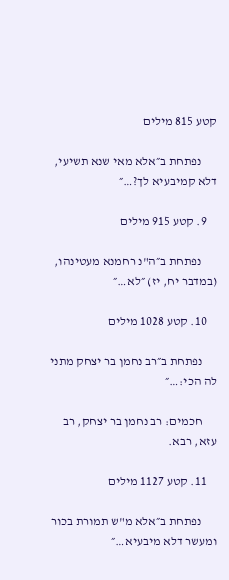קטע 815 מילים

      נפתחת ב״אלא מאי שנא תשיעי, דלא קמיבעיא לך?…״

    9. קטע 915 מילים

      נפתחת ב״ה"נ רחמנא מעטינהו, (במדבר יח, יז) ״לא…״

    10. קטע 1028 מילים

      נפתחת ב״רב נחמן בר יצחק מתני לה הכי:…״

      חכמים: רב נחמן בר יצחק, רב עזא, רבא.

    11. קטע 1127 מילים

      נפתחת ב״אלא מ"ש תמורת בכור ומעשר דלא מיבעיא…״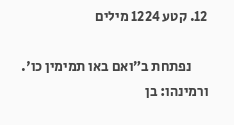12. קטע 1224 מילים

      נפתחת ב״ואם באו תמימין כו'. ורמינהו: בן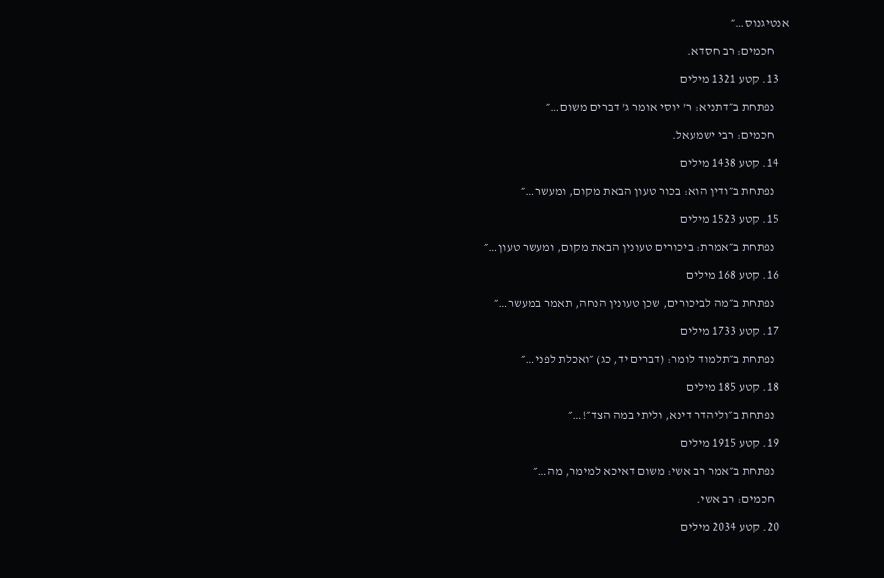אנטיגנוס…״

      חכמים: רב חסדא.

    13. קטע 1321 מילים

      נפתחת ב״דתניא: ר' יוסי אומר ג' דברים משום…״

      חכמים: רבי ישמעאל.

    14. קטע 1438 מילים

      נפתחת ב״ודין הוא: בכור טעון הבאת מקום, ומעשר…״

    15. קטע 1523 מילים

      נפתחת ב״אמרת: ביכורים טעונין הבאת מקום, ומעשר טעון…״

    16. קטע 168 מילים

      נפתחת ב״מה לביכורים, שכן טעונין הנחה, תאמר במעשר…״

    17. קטע 1733 מילים

      נפתחת ב״תלמוד לומר: (דברים יד, כג) ״ואכלת לפני…״

    18. קטע 185 מילים

      נפתחת ב״וליהדר דינא, וליתי במה הצד״!…״

    19. קטע 1915 מילים

      נפתחת ב״אמר רב אשי: משום דאיכא למימר, מה…״

      חכמים: רב אשי.

    20. קטע 2034 מילים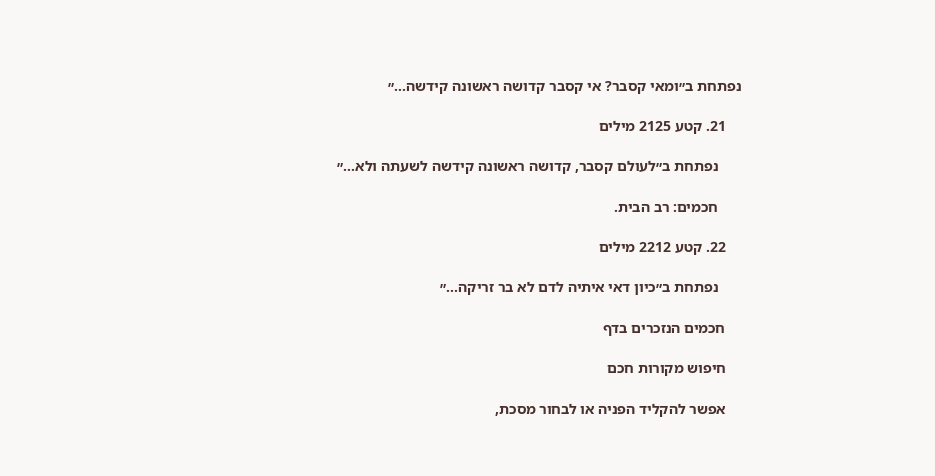נפתחת ב״ומאי קסבר? אי קסבר קדושה ראשונה קידשה…״

    21. קטע 2125 מילים

      נפתחת ב״לעולם קסבר, קדושה ראשונה קידשה לשעתה ולא…״

      חכמים: רב הבית.

    22. קטע 2212 מילים

      נפתחת ב״כיון דאי איתיה לדם לא בר זריקה…״

    חכמים הנזכרים בדף

    חיפוש מקורות חכם

    אפשר להקליד הפניה או לבחור מסכת,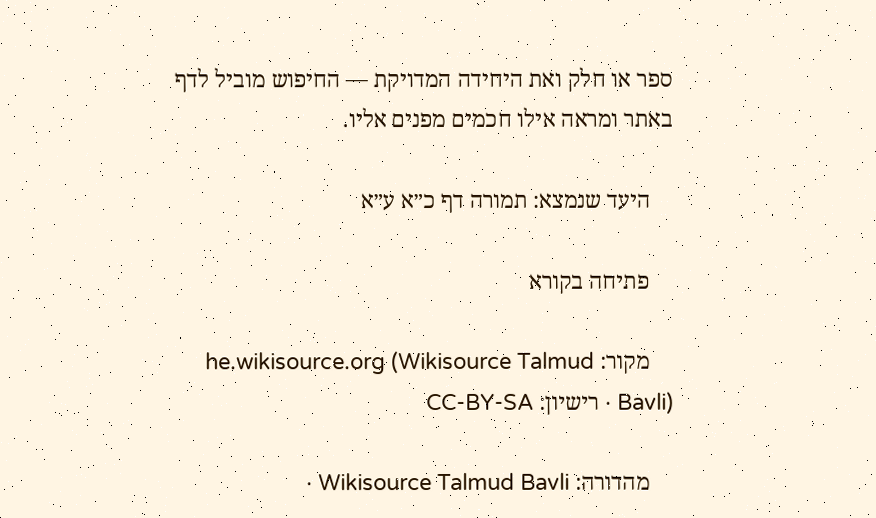ספר או חלק ואת היחידה המדויקת — החיפוש מוביל לדף באתר ומראה אילו חכמים מפנים אליו.

    היעד שנמצא: תמורה דף כ״א ע״א

    פתיחה בקורא

    מקור: he.wikisource.org (Wikisource Talmud Bavli) · רישיון: CC-BY-SA

    מהדורה: Wikisource Talmud Bavli ·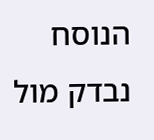הנוסח נבדק מול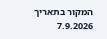המקור בתאריך 7.9.2026